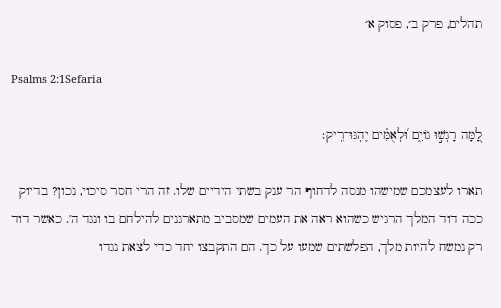תהלים, פרק ב׳, פסוק א׳

Psalms 2:1Sefaria

לָ֭מָּה רָגְשׁ֣וּ גוֹיִ֑ם וּ֝לְאֻמִּ֗ים יֶהְגּוּ־רִֽיק׃

תארו לעצמכם שמישהו מנסה לדחוף הר ענק בשתי הידיים שלו. זה הרי חסר סיכוי, נכון? בדיוק ככה דוד המלך הרגיש כשהוא ראה את העמים שמסביב מתארגנים להילחם בו ונגד ה'. כאשר דוד רק נמשח להיות מלך, הפלשתים שמעו על כך. הם התקבצו יחד כדי לצאת נגדו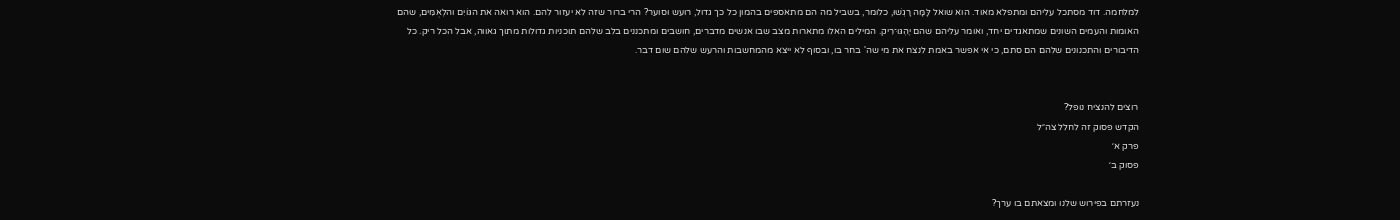למלחמה. דוד מסתכל עליהם ומתפלא מאוד. הוא שואל לָּמָּה רָגְשׁוּ, כלומר, בשביל מה הם מתאספים בהמון כל כך גדול, רועש וסוער? הרי ברור שזה לא יעזור להם. הוא רואה את הגּוֹיִם והלְאֻמִּים, שהם האומות והעמים השונים שמתאגדים יחד, ואומר עליהם שהם יֶהְגּוּ־רִיק. המילים האלו מתארות מצב שבו אנשים מדברים, חושבים ומתכננים בלב שלהם תוכניות גדולות מתוך גאווה, אבל הכל ריק. כל הדיבורים והתכנונים שלהם הם סתם, כי אי אפשר באמת לנצח את מי שה' בחר בו, ובסוף לא ייצא מהמחשבות והרעש שלהם שום דבר.


רוצים להנציח נופל?
הקדש פסוק זה לחלל צה״ל
פרק א׳
פסוק ב׳

נעזרתם בפירוש שלנו ומצאתם בו ערך?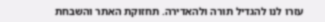עזרו לנו להגדיל תורה ולהאדירה. תחזוקת האתר והשבחת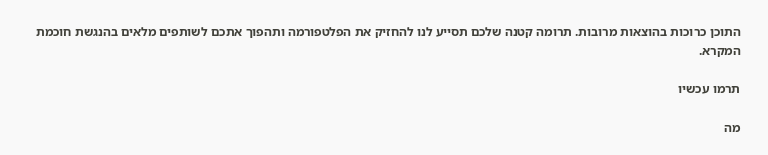התוכן כרוכות בהוצאות מרובות. תרומה קטנה שלכם תסייע לנו להחזיק את הפלטפורמה ותהפוך אתכם לשותפים מלאים בהנגשת חוכמת המקרא.

תרמו עכשיו

מה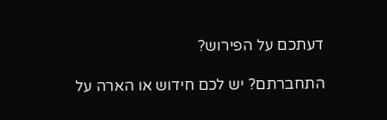דעתכם על הפירוש?

התחברתם? יש לכם חידוש או הארה על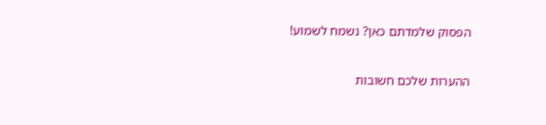הפסוק שלמדתם כאן? נשמח לשמוע!

ההערות שלכם חשובות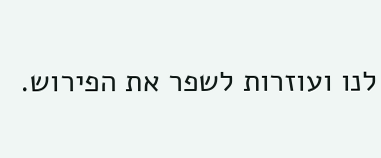לנו ועוזרות לשפר את הפירוש.